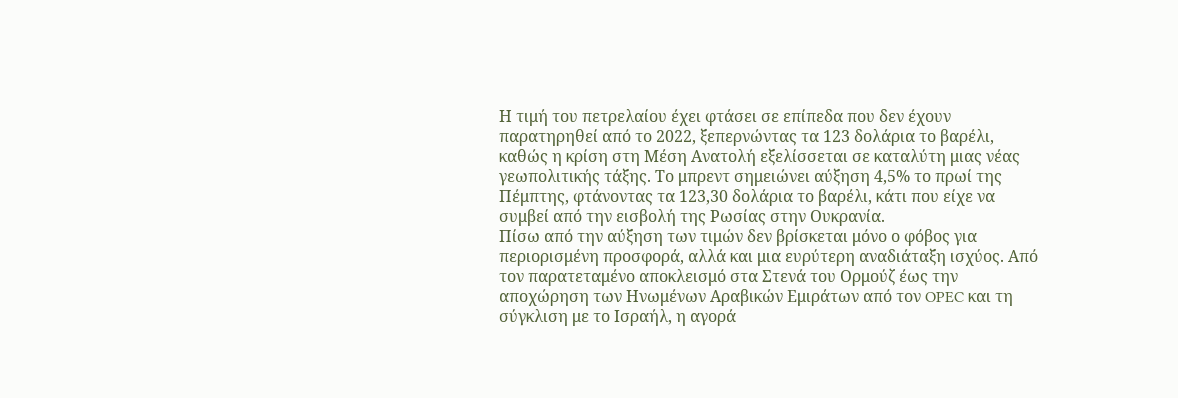Η τιμή του πετρελαίου έχει φτάσει σε επίπεδα που δεν έχουν παρατηρηθεί από το 2022, ξεπερνώντας τα 123 δολάρια το βαρέλι, καθώς η κρίση στη Μέση Ανατολή εξελίσσεται σε καταλύτη μιας νέας γεωπολιτικής τάξης. Το μπρεντ σημειώνει αύξηση 4,5% το πρωί της Πέμπτης, φτάνοντας τα 123,30 δολάρια το βαρέλι, κάτι που είχε να συμβεί από την εισβολή της Ρωσίας στην Ουκρανία.
Πίσω από την αύξηση των τιμών δεν βρίσκεται μόνο ο φόβος για περιορισμένη προσφορά, αλλά και μια ευρύτερη αναδιάταξη ισχύος. Από τον παρατεταμένο αποκλεισμό στα Στενά του Ορμούζ έως την αποχώρηση των Ηνωμένων Αραβικών Εμιράτων από τον OPEC και τη σύγκλιση με το Ισραήλ, η αγορά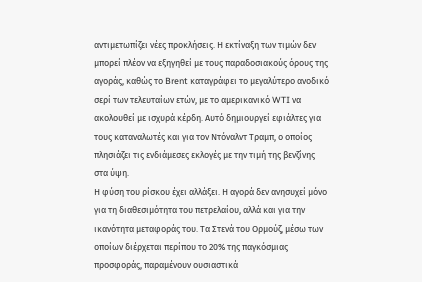αντιμετωπίζει νέες προκλήσεις. Η εκτίναξη των τιμών δεν μπορεί πλέον να εξηγηθεί με τους παραδοσιακούς όρους της αγοράς, καθώς το Brent καταγράφει το μεγαλύτερο ανοδικό σερί των τελευταίων ετών, με το αμερικανικό WTI να ακολουθεί με ισχυρά κέρδη. Αυτό δημιουργεί εφιάλτες για τους καταναλωτές και για τον Ντόναλντ Τραμπ, ο οποίος πλησιάζει τις ενδιάμεσες εκλογές με την τιμή της βενζίνης στα ύψη.
Η φύση του ρίσκου έχει αλλάξει. Η αγορά δεν ανησυχεί μόνο για τη διαθεσιμότητα του πετρελαίου, αλλά και για την ικανότητα μεταφοράς του. Τα Στενά του Ορμούζ, μέσω των οποίων διέρχεται περίπου το 20% της παγκόσμιας προσφοράς, παραμένουν ουσιαστικά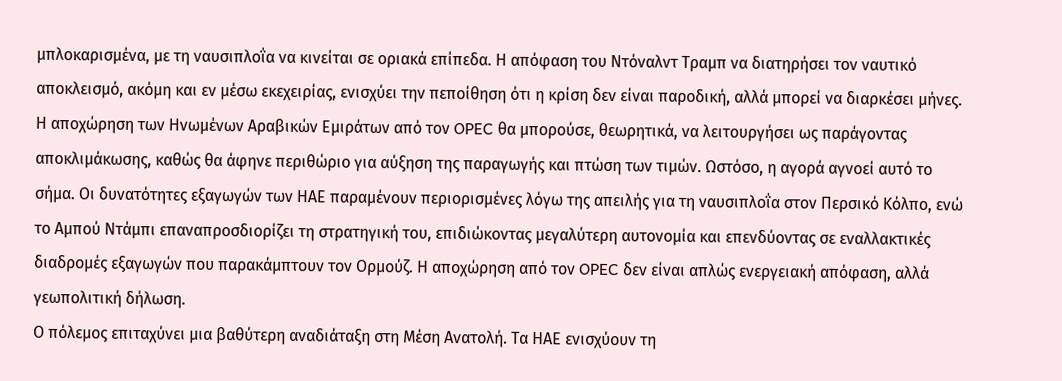μπλοκαρισμένα, με τη ναυσιπλοΐα να κινείται σε οριακά επίπεδα. Η απόφαση του Ντόναλντ Τραμπ να διατηρήσει τον ναυτικό αποκλεισμό, ακόμη και εν μέσω εκεχειρίας, ενισχύει την πεποίθηση ότι η κρίση δεν είναι παροδική, αλλά μπορεί να διαρκέσει μήνες.
Η αποχώρηση των Ηνωμένων Αραβικών Εμιράτων από τον OPEC θα μπορούσε, θεωρητικά, να λειτουργήσει ως παράγοντας αποκλιμάκωσης, καθώς θα άφηνε περιθώριο για αύξηση της παραγωγής και πτώση των τιμών. Ωστόσο, η αγορά αγνοεί αυτό το σήμα. Οι δυνατότητες εξαγωγών των ΗΑΕ παραμένουν περιορισμένες λόγω της απειλής για τη ναυσιπλοΐα στον Περσικό Κόλπο, ενώ το Αμπού Ντάμπι επαναπροσδιορίζει τη στρατηγική του, επιδιώκοντας μεγαλύτερη αυτονομία και επενδύοντας σε εναλλακτικές διαδρομές εξαγωγών που παρακάμπτουν τον Ορμούζ. Η αποχώρηση από τον OPEC δεν είναι απλώς ενεργειακή απόφαση, αλλά γεωπολιτική δήλωση.
Ο πόλεμος επιταχύνει μια βαθύτερη αναδιάταξη στη Μέση Ανατολή. Τα ΗΑΕ ενισχύουν τη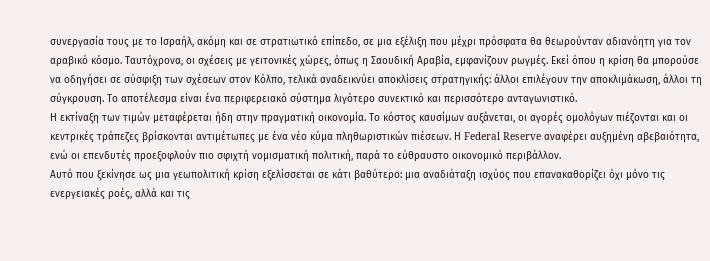συνεργασία τους με το Ισραήλ, ακόμη και σε στρατιωτικό επίπεδο, σε μια εξέλιξη που μέχρι πρόσφατα θα θεωρούνταν αδιανόητη για τον αραβικό κόσμο. Ταυτόχρονα, οι σχέσεις με γειτονικές χώρες, όπως η Σαουδική Αραβία, εμφανίζουν ρωγμές. Εκεί όπου η κρίση θα μπορούσε να οδηγήσει σε σύσφιξη των σχέσεων στον Κόλπο, τελικά αναδεικνύει αποκλίσεις στρατηγικής: άλλοι επιλέγουν την αποκλιμάκωση, άλλοι τη σύγκρουση. Το αποτέλεσμα είναι ένα περιφερειακό σύστημα λιγότερο συνεκτικό και περισσότερο ανταγωνιστικό.
Η εκτίναξη των τιμών μεταφέρεται ήδη στην πραγματική οικονομία. Το κόστος καυσίμων αυξάνεται, οι αγορές ομολόγων πιέζονται και οι κεντρικές τράπεζες βρίσκονται αντιμέτωπες με ένα νέο κύμα πληθωριστικών πιέσεων. Η Federal Reserve αναφέρει αυξημένη αβεβαιότητα, ενώ οι επενδυτές προεξοφλούν πιο σφιχτή νομισματική πολιτική, παρά το εύθραυστο οικονομικό περιβάλλον.
Αυτό που ξεκίνησε ως μια γεωπολιτική κρίση εξελίσσεται σε κάτι βαθύτερο: μια αναδιάταξη ισχύος που επανακαθορίζει όχι μόνο τις ενεργειακές ροές, αλλά και τις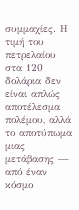συμμαχίες. Η τιμή του πετρελαίου στα 120 δολάρια δεν είναι απλώς αποτέλεσμα πολέμου, αλλά το αποτύπωμα μιας μετάβασης — από έναν κόσμο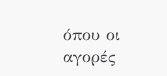όπου οι αγορές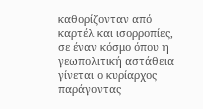καθορίζονταν από καρτέλ και ισορροπίες, σε έναν κόσμο όπου η γεωπολιτική αστάθεια γίνεται ο κυρίαρχος παράγοντας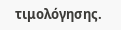τιμολόγησης.